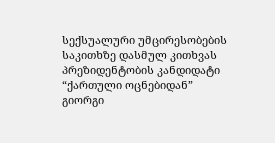სექსუალური უმცირესობების საკითხზე დასმულ კითხვას პრეზიდენტობის კანდიდატი “ქართული ოცნებიდან” გიორგი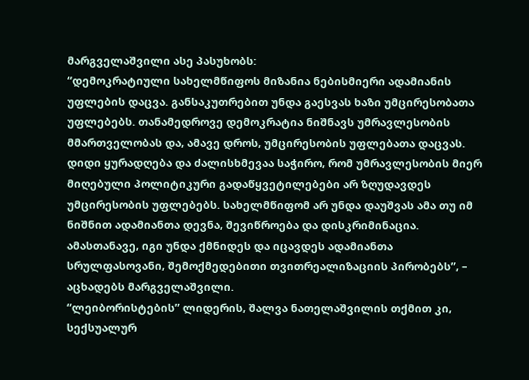მარგველაშვილი ასე პასუხობს:
“დემოკრატიული სახელმწიფოს მიზანია ნებისმიერი ადამიანის უფლების დაცვა. განსაკუთრებით უნდა გაესვას ხაზი უმცირესობათა უფლებებს. თანამედროვე დემოკრატია ნიშნავს უმრავლესობის მმართველობას და, ამავე დროს, უმცირესობის უფლებათა დაცვას. დიდი ყურადღება და ძალისხმევაა საჭირო, რომ უმრავლესობის მიერ მიღებული პოლიტიკური გადაწყვეტილებები არ ზღუდავდეს უმცირესობის უფლებებს. სახელმწიფომ არ უნდა დაუშვას ამა თუ იმ ნიშნით ადამიანთა დევნა, შევიწროება და დისკრიმინაცია. ამასთანავე, იგი უნდა ქმნიდეს და იცავდეს ადამიანთა სრულფასოვანი, შემოქმედებითი თვითრეალიზაციის პირობებს”, – აცხადებს მარგველაშვილი.
“ლეიბორისტების” ლიდერის, შალვა ნათელაშვილის თქმით კი, სექსუალურ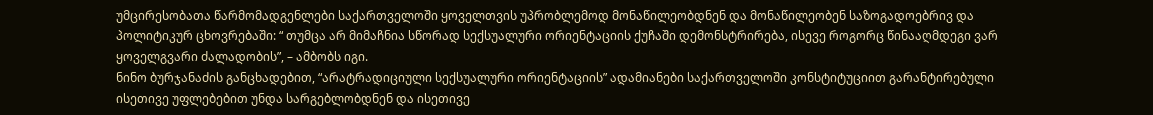უმცირესობათა წარმომადგენლები საქართველოში ყოველთვის უპრობლემოდ მონაწილეობდნენ და მონაწილეობენ საზოგადოებრივ და პოლიტიკურ ცხოვრებაში: “ თუმცა არ მიმაჩნია სწორად სექსუალური ორიენტაციის ქუჩაში დემონსტრირება, ისევე როგორც წინააღმდეგი ვარ ყოველგვარი ძალადობის”, – ამბობს იგი.
ნინო ბურჯანაძის განცხადებით, “არატრადიციული სექსუალური ორიენტაციის” ადამიანები საქართველოში კონსტიტუციით გარანტირებული ისეთივე უფლებებით უნდა სარგებლობდნენ და ისეთივე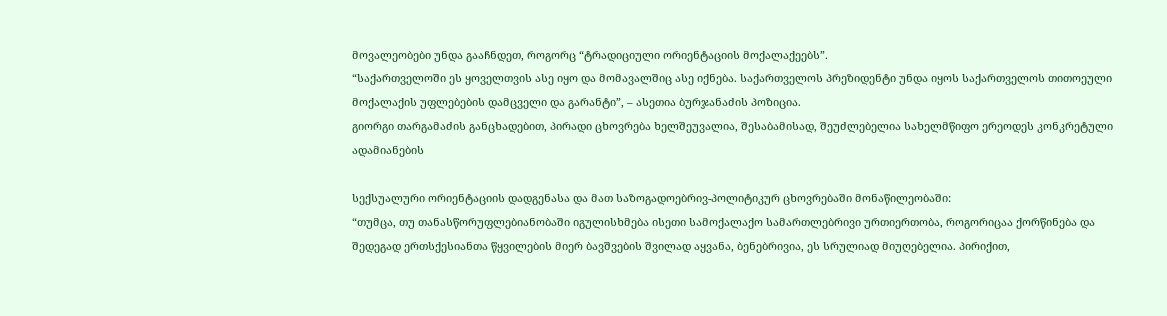მოვალეობები უნდა გააჩნდეთ, როგორც “ტრადიციული ორიენტაციის მოქალაქეებს”.
“საქართველოში ეს ყოველთვის ასე იყო და მომავალშიც ასე იქნება. საქართველოს პრეზიდენტი უნდა იყოს საქართველოს თითოეული მოქალაქის უფლებების დამცველი და გარანტი”, – ასეთია ბურჯანაძის პოზიცია.
გიორგი თარგამაძის განცხადებით, პირადი ცხოვრება ხელშეუვალია, შესაბამისად, შეუძლებელია სახელმწიფო ერეოდეს კონკრეტული ადამიანების

სექსუალური ორიენტაციის დადგენასა და მათ საზოგადოებრივ-პოლიტიკურ ცხოვრებაში მონაწილეობაში:
“თუმცა, თუ თანასწორუფლებიანობაში იგულისხმება ისეთი სამოქალაქო სამართლებრივი ურთიერთობა, როგორიცაა ქორწინება და შედეგად ერთსქესიანთა წყვილების მიერ ბავშვების შვილად აყვანა, ბენებრივია, ეს სრულიად მიუღებელია. პირიქით,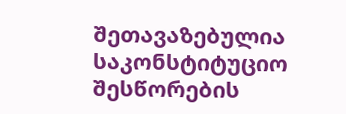შეთავაზებულია საკონსტიტუციო შესწორების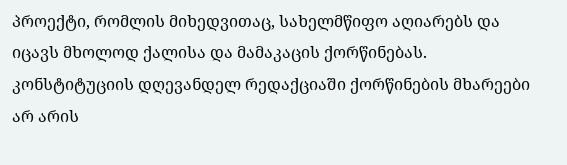პროექტი, რომლის მიხედვითაც, სახელმწიფო აღიარებს და იცავს მხოლოდ ქალისა და მამაკაცის ქორწინებას. კონსტიტუციის დღევანდელ რედაქციაში ქორწინების მხარეები არ არის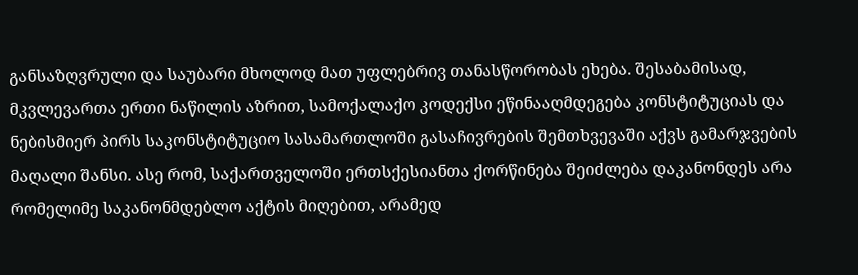განსაზღვრული და საუბარი მხოლოდ მათ უფლებრივ თანასწორობას ეხება. შესაბამისად, მკვლევართა ერთი ნაწილის აზრით, სამოქალაქო კოდექსი ეწინააღმდეგება კონსტიტუციას და ნებისმიერ პირს საკონსტიტუციო სასამართლოში გასაჩივრების შემთხვევაში აქვს გამარჯვების მაღალი შანსი. ასე რომ, საქართველოში ერთსქესიანთა ქორწინება შეიძლება დაკანონდეს არა რომელიმე საკანონმდებლო აქტის მიღებით, არამედ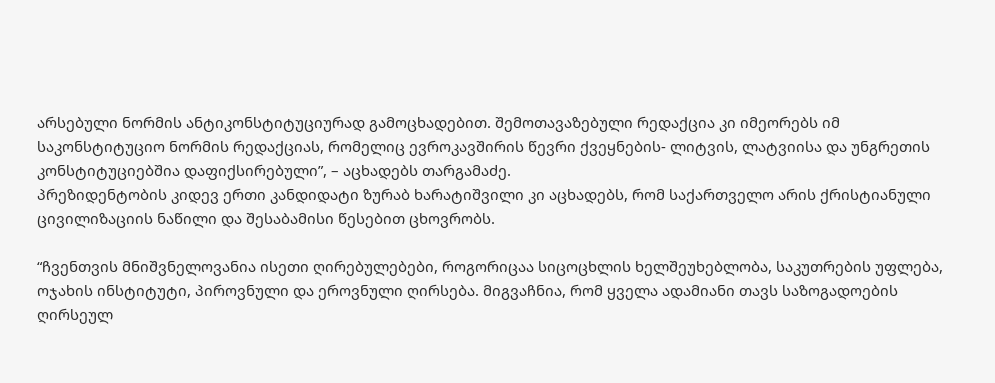არსებული ნორმის ანტიკონსტიტუციურად გამოცხადებით. შემოთავაზებული რედაქცია კი იმეორებს იმ საკონსტიტუციო ნორმის რედაქციას, რომელიც ევროკავშირის წევრი ქვეყნების- ლიტვის, ლატვიისა და უნგრეთის კონსტიტუციებშია დაფიქსირებული”, – აცხადებს თარგამაძე.
პრეზიდენტობის კიდევ ერთი კანდიდატი ზურაბ ხარატიშვილი კი აცხადებს, რომ საქართველო არის ქრისტიანული ცივილიზაციის ნაწილი და შესაბამისი წესებით ცხოვრობს.

“ჩვენთვის მნიშვნელოვანია ისეთი ღირებულებები, როგორიცაა სიცოცხლის ხელშეუხებლობა, საკუთრების უფლება, ოჯახის ინსტიტუტი, პიროვნული და ეროვნული ღირსება. მიგვაჩნია, რომ ყველა ადამიანი თავს საზოგადოების ღირსეულ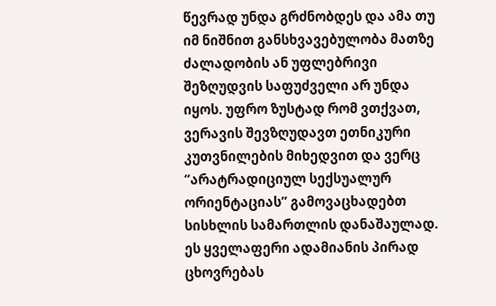წევრად უნდა გრძნობდეს და ამა თუ იმ ნიშნით განსხვავებულობა მათზე ძალადობის ან უფლებრივი შეზღუდვის საფუძველი არ უნდა იყოს. უფრო ზუსტად რომ ვთქვათ, ვერავის შევზღუდავთ ეთნიკური კუთვნილების მიხედვით და ვერც “არატრადიციულ სექსუალურ ორიენტაციას” გამოვაცხადებთ სისხლის სამართლის დანაშაულად. ეს ყველაფერი ადამიანის პირად ცხოვრებას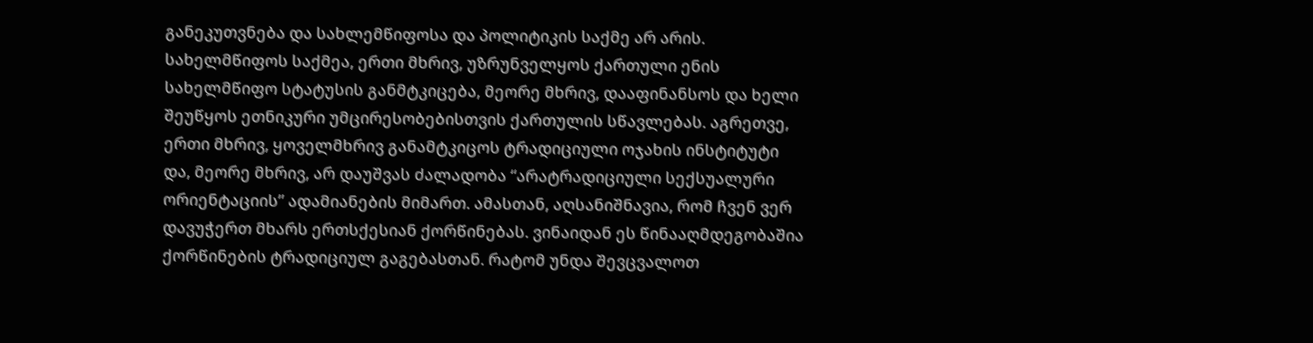განეკუთვნება და სახლემწიფოსა და პოლიტიკის საქმე არ არის. სახელმწიფოს საქმეა, ერთი მხრივ, უზრუნველყოს ქართული ენის სახელმწიფო სტატუსის განმტკიცება, მეორე მხრივ, დააფინანსოს და ხელი შეუწყოს ეთნიკური უმცირესობებისთვის ქართულის სწავლებას. აგრეთვე, ერთი მხრივ, ყოველმხრივ განამტკიცოს ტრადიციული ოჯახის ინსტიტუტი და, მეორე მხრივ, არ დაუშვას ძალადობა “არატრადიციული სექსუალური ორიენტაციის” ადამიანების მიმართ. ამასთან, აღსანიშნავია, რომ ჩვენ ვერ დავუჭერთ მხარს ერთსქესიან ქორწინებას. ვინაიდან ეს წინააღმდეგობაშია ქორწინების ტრადიციულ გაგებასთან. რატომ უნდა შევცვალოთ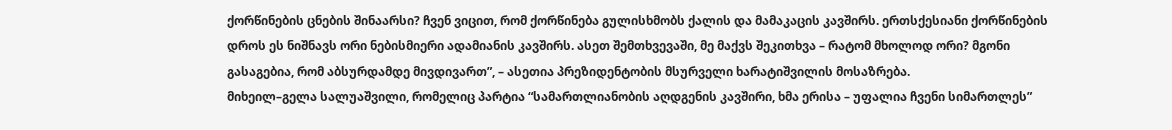ქორწინების ცნების შინაარსი? ჩვენ ვიცით, რომ ქორწინება გულისხმობს ქალის და მამაკაცის კავშირს. ერთსქესიანი ქორწინების დროს ეს ნიშნავს ორი ნებისმიერი ადამიანის კავშირს. ასეთ შემთხვევაში, მე მაქვს შეკითხვა – რატომ მხოლოდ ორი? მგონი გასაგებია, რომ აბსურდამდე მივდივართ”, – ასეთია პრეზიდენტობის მსურველი ხარატიშვილის მოსაზრება.
მიხეილ–გელა სალუაშვილი, რომელიც პარტია “სამართლიანობის აღდგენის კავშირი, ხმა ერისა – უფალია ჩვენი სიმართლეს”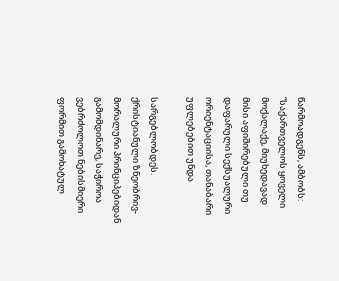წარმოადგენს, ამბობს:
“საქართველოს ყოველი მოქალაქე, მიუხედავად მისი აფიშირებული თუ დაფარული სექსუალური ორიენტაციისა, თანაბარი უფლებებით უნდა

სარგებლობდეს. ქრისტიანული ზნეობრივ-მორალური პრინციპებიდან გამომდინარე, საჭიროა ვებრძოლოთ ნებისმიერი ფორმით გამოხატულ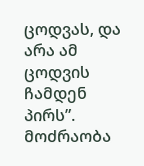ცოდვას, და არა ამ ცოდვის ჩამდენ პირს”.
მოძრაობა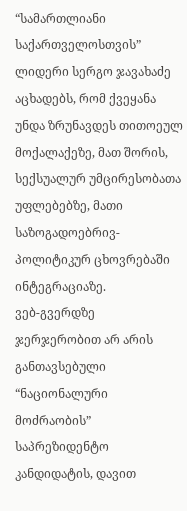“სამართლიანი საქართველოსთვის” ლიდერი სერგო ჯავახაძე აცხადებს, რომ ქვეყანა უნდა ზრუნავდეს თითოეულ მოქალაქეზე, მათ შორის, სექსუალურ უმცირესობათა უფლებებზე, მათი საზოგადოებრივ-პოლიტიკურ ცხოვრებაში ინტეგრაციაზე.
ვებ-გვერდზე ჯერჯერობით არ არის განთავსებული “ნაციონალური მოძრაობის” საპრეზიდენტო კანდიდატის, დავით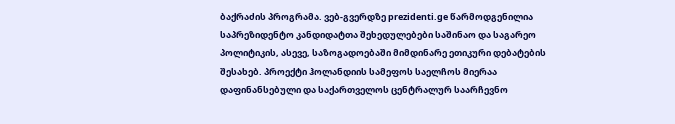ბაქრაძის პროგრამა. ვებ-გვერდზე prezidenti.ge წარმოდგენილია საპრეზიდენტო კანდიდატთა შეხედულებები საშინაო და საგარეო პოლიტიკის, ასევე, საზოგადოებაში მიმდინარე ეთიკური დებატების შესახებ. პროექტი ჰოლანდიის სამეფოს საელჩოს მიერაა დაფინანსებული და საქართველოს ცენტრალურ საარჩევნო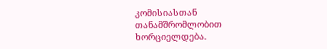კომისიასთან თანამშრომლობით ხორციელდება.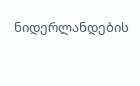ნიდერლანდების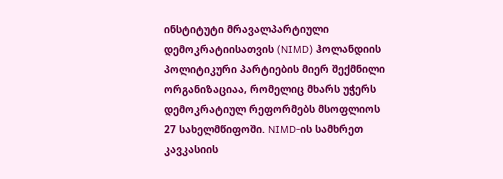ინსტიტუტი მრავალპარტიული დემოკრატიისათვის (NIMD) ჰოლანდიის პოლიტიკური პარტიების მიერ შექმნილი ორგანიზაციაა, რომელიც მხარს უჭერს დემოკრატიულ რეფორმებს მსოფლიოს 27 სახელმწიფოში. NIMD-ის სამხრეთ კავკასიის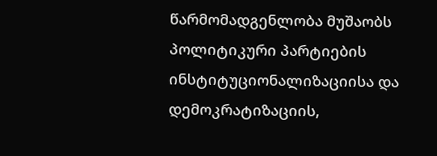წარმომადგენლობა მუშაობს პოლიტიკური პარტიების ინსტიტუციონალიზაციისა და დემოკრატიზაციის,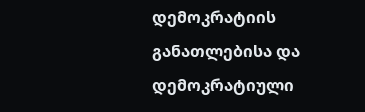დემოკრატიის განათლებისა და დემოკრატიული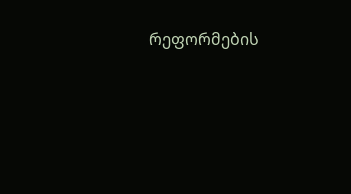რეფორმების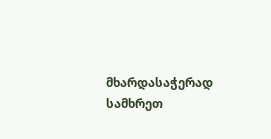მხარდასაჭერად სამხრეთ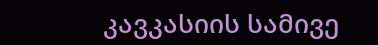კავკასიის სამივე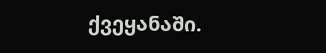ქვეყანაში.